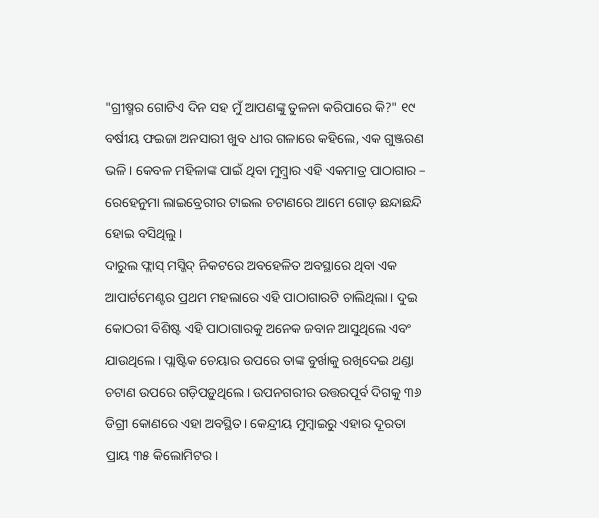"ଗ୍ରୀଷ୍ମର ଗୋଟିଏ ଦିନ ସହ ମୁଁ ଆପଣଙ୍କୁ ତୁଳନା କରିପାରେ କି?" ୧୯ ବର୍ଷୀୟ ଫଇଜା ଅନସାରୀ ଖୁବ ଧୀର ଗଳାରେ କହିଲେ, ଏକ ଗୁଞ୍ଜରଣ ଭଳି। କେବଳ ମହିଳାଙ୍କ ପାଇଁ ଥିବା ମୁମ୍ବ୍ରାର ଏହି ଏକମାତ୍ର ପାଠାଗାର – ରେହେନୁମା ଲାଇବ୍ରେରୀର ଟାଇଲ ଚଟାଣରେ ଆମେ ଗୋଡ଼ ଛନ୍ଦାଛନ୍ଦି ହୋଇ ବସିଥିଲୁ।
ଦାରୁଲ ଫ୍ଲାସ୍ ମସ୍ଜିଦ୍ ନିକଟରେ ଅବହେଳିତ ଅବସ୍ଥାରେ ଥିବା ଏକ ଆପାର୍ଟମେଣ୍ଟର ପ୍ରଥମ ମହଲାରେ ଏହି ପାଠାଗାରଟି ଚାଲିଥିଲା। ଦୁଇ କୋଠରୀ ବିଶିଷ୍ଟ ଏହି ପାଠାଗାରକୁ ଅନେକ ଜବାନ ଆସୁଥିଲେ ଏବଂ ଯାଉଥିଲେ। ପ୍ଲାଷ୍ଟିକ ଚେୟାର ଉପରେ ତାଙ୍କ ବୁର୍ଖାକୁ ରଖିଦେଇ ଥଣ୍ଡା ଚଟାଣ ଉପରେ ଗଡ଼ିପଡ଼ୁଥିଲେ। ଉପନଗରୀର ଉତ୍ତରପୂର୍ବ ଦିଗକୁ ୩୬ ଡିଗ୍ରୀ କୋଣରେ ଏହା ଅବସ୍ଥିତ। କେନ୍ଦ୍ରୀୟ ମୁମ୍ବାଇରୁ ଏହାର ଦୂରତା ପ୍ରାୟ ୩୫ କିଲୋମିଟର।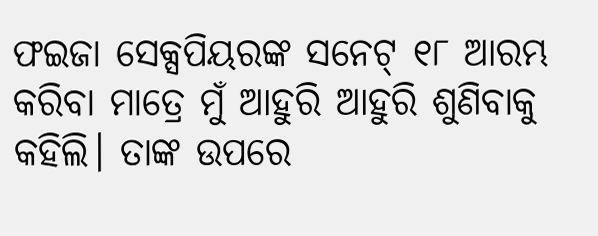ଫଇଜା ସେକ୍ସପିୟରଙ୍କ ସନେଟ୍ ୧୮ ଆରମ୍ଭ କରିବା ମାତ୍ରେ ମୁଁ ଆହୁରି ଆହୁରି ଶୁଣିବାକୁ କହିଲି। ତାଙ୍କ ଉପରେ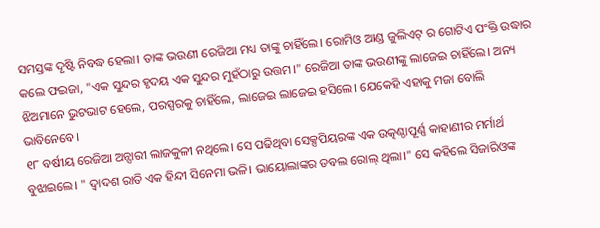ସମସ୍ତଙ୍କ ଦୃଷ୍ଟି ନିବଦ୍ଧ ହେଲା। ତାଙ୍କ ଭଉଣୀ ରେଜିଆ ମଧ୍ୟ ତାଙ୍କୁ ଚାହିଁଲେ। ରୋମିଓ ଆଣ୍ଡ ଜୁଲିଏଟ୍ ର ଗୋଟିଏ ପଂକ୍ତି ଉଦ୍ଧାର କଲେ ଫଇଜା, "ଏକ ସୁନ୍ଦର ହୃଦୟ ଏକ ସୁନ୍ଦର ମୁହଁଠାରୁ ଉତ୍ତମ।" ରେଜିଆ ତାଙ୍କ ଭଉଣୀଙ୍କୁ ଲାଜେଇ ଚାହିଁଲେ। ଅନ୍ୟ ଝିଅମାନେ ଭୁଟଭାଟ ହେଲେ, ପରସ୍ପରକୁ ଚାହିଁଲେ, ଲାଜେଇ ଲାଜେଇ ହସିଲେ। ଯେକେହି ଏହାକୁ ମଜା ବୋଲି ଭାବିନେବେ।
୧୮ ବର୍ଷୀୟ ରେଜିଆ ଅନ୍ସାରୀ ଲାଜକୁଳୀ ନଥିଲେ। ସେ ପଢିଥିବା ସେକ୍ସପିୟରଙ୍କ ଏକ ଉତ୍କଣ୍ଠାପୂର୍ଣ୍ଣ କାହାଣୀର ମର୍ମାର୍ଥ ବୁଝାଇଲେ। " ଦ୍ୱାଦଶ ରାତି ଏକ ହିନ୍ଦୀ ସିନେମା ଭଳି। ଭାୟୋଲାଙ୍କର ଡବଲ ରୋଲ୍ ଥିଲା।" ସେ କହିଲେ ସିଜାରିଓଙ୍କ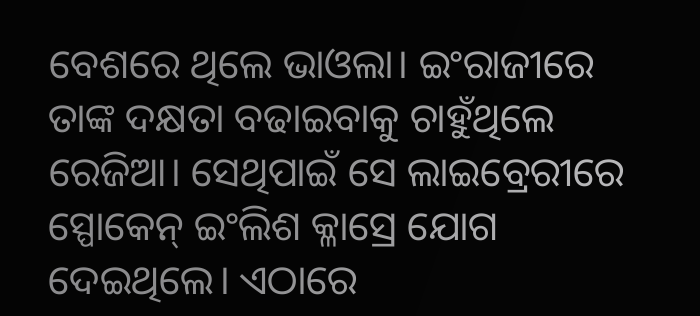ବେଶରେ ଥିଲେ ଭାଓଲା। ଇଂରାଜୀରେ ତାଙ୍କ ଦକ୍ଷତା ବଢାଇବାକୁ ଚାହୁଁଥିଲେ ରେଜିଆ। ସେଥିପାଇଁ ସେ ଲାଇବ୍ରେରୀରେ ସ୍ପୋକେନ୍ ଇଂଲିଶ କ୍ଳାସ୍ରେ ଯୋଗ ଦେଇଥିଲେ। ଏଠାରେ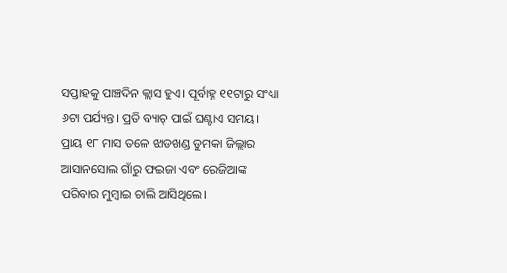ସପ୍ତାହକୁ ପାଞ୍ଚଦିନ କ୍ଲାସ ହୁଏ। ପୂର୍ବାହ୍ନ ୧୧ଟାରୁ ସଂଧ୍ୟା ୬ଟା ପର୍ଯ୍ୟନ୍ତ। ପ୍ରତି ବ୍ୟାଚ୍ ପାଇଁ ଘଣ୍ଟାଏ ସମୟ।
ପ୍ରାୟ ୧୮ ମାସ ତଳେ ଝାଡଖଣ୍ଡ ଡୁମକା ଜିଲ୍ଲାର ଆସାନସୋଲ ଗାଁରୁ ଫଇଜା ଏବଂ ରେଜିଆଙ୍କ ପରିବାର ମୁମ୍ବାଇ ଚାଲି ଆସିଥିଲେ।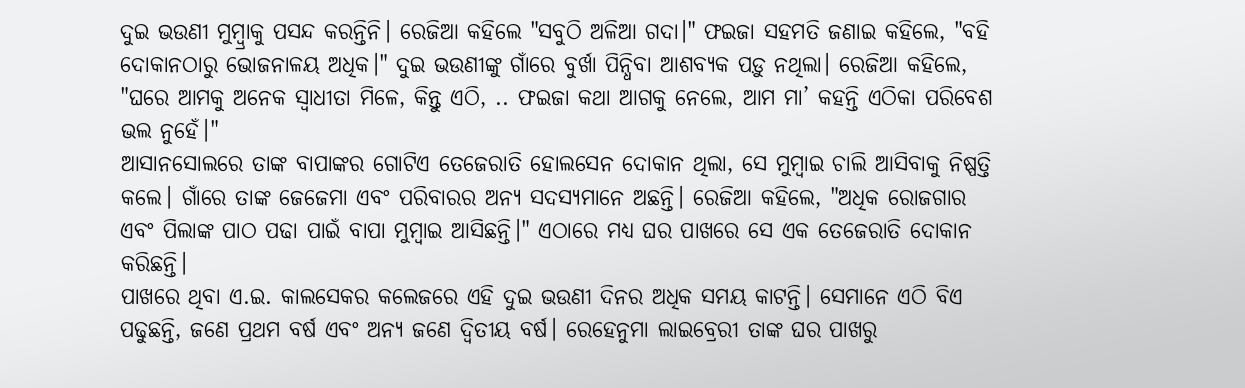ଦୁଇ ଭଉଣୀ ମୁମ୍ବ୍ରାକୁ ପସନ୍ଦ କରନ୍ତିନି। ରେଜିଆ କହିଲେ "ସବୁଠି ଅଳିଆ ଗଦା।" ଫଇଜା ସହମତି ଜଣାଇ କହିଲେ, "ବହି ଦୋକାନଠାରୁ ଭୋଜନାଳୟ ଅଧିକ।" ଦୁଇ ଭଉଣୀଙ୍କୁ ଗାଁରେ ବୁର୍ଖା ପିନ୍ଧିବା ଆଶବ୍ୟକ ପଡ଼ୁ ନଥିଲା। ରେଜିଆ କହିଲେ, "ଘରେ ଆମକୁ ଅନେକ ସ୍ୱାଧୀତା ମିଳେ, କିନ୍ତୁ ଏଠି, .. ଫଇଜା କଥା ଆଗକୁ ନେଲେ, ଆମ ମା’ କହନ୍ତି ଏଠିକା ପରିବେଶ ଭଲ ନୁହେଁ।"
ଆସାନସୋଲରେ ତାଙ୍କ ବାପାଙ୍କର ଗୋଟିଏ ତେଜେରାତି ହୋଲସେନ ଦୋକାନ ଥିଲା, ସେ ମୁମ୍ବାଇ ଚାଲି ଆସିବାକୁ ନିଷ୍ପତ୍ତି କଲେ। ଗାଁରେ ତାଙ୍କ ଜେଜେମା ଏବଂ ପରିବାରର ଅନ୍ୟ ସଦସ୍ୟମାନେ ଅଛନ୍ତି। ରେଜିଆ କହିଲେ, "ଅଧିକ ରୋଜଗାର ଏବଂ ପିଲାଙ୍କ ପାଠ ପଢା ପାଇଁ ବାପା ମୁମ୍ବାଇ ଆସିଛନ୍ତି।" ଏଠାରେ ମଧ୍ୟ ଘର ପାଖରେ ସେ ଏକ ତେଜେରାତି ଦୋକାନ କରିଛନ୍ତି।
ପାଖରେ ଥିବା ଏ.ଇ. କାଲସେକର କଲେଜରେ ଏହି ଦୁଇ ଭଉଣୀ ଦିନର ଅଧିକ ସମୟ କାଟନ୍ତି। ସେମାନେ ଏଠି ବିଏ ପଢୁଛନ୍ତି, ଜଣେ ପ୍ରଥମ ବର୍ଷ ଏବଂ ଅନ୍ୟ ଜଣେ ଦ୍ୱିତୀୟ ବର୍ଷ। ରେହେନୁମା ଲାଇବ୍ରେରୀ ତାଙ୍କ ଘର ପାଖରୁ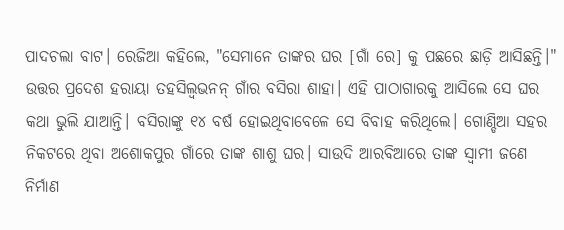ପାଦଚଲା ବାଟ। ରେଜିଆ କହିଲେ, "ସେମାନେ ତାଙ୍କର ଘର [ଗାଁ ରେ] କୁ ପଛରେ ଛାଡ଼ି ଆସିଛନ୍ତି।"
ଉତ୍ତର ପ୍ରଦେଶ ହରାୟା ତହସିଲ୍ବଭନନ୍ ଗାଁର ବସିରା ଶାହା। ଏହି ପାଠାଗାରକୁ ଆସିଲେ ସେ ଘର କଥା ଭୁଲି ଯାଆନ୍ତି। ବସିରାଙ୍କୁ ୧୪ ବର୍ଷ ହୋଇଥିବାବେଳେ ସେ ବିବାହ କରିଥିଲେ। ଗୋଣ୍ଡିଆ ସହର ନିକଟରେ ଥିବା ଅଶୋକପୁର ଗାଁରେ ତାଙ୍କ ଶାଶୁ ଘର। ସାଉଦି ଆରବିଆରେ ତାଙ୍କ ସ୍ୱାମୀ ଜଣେ ନିର୍ମାଣ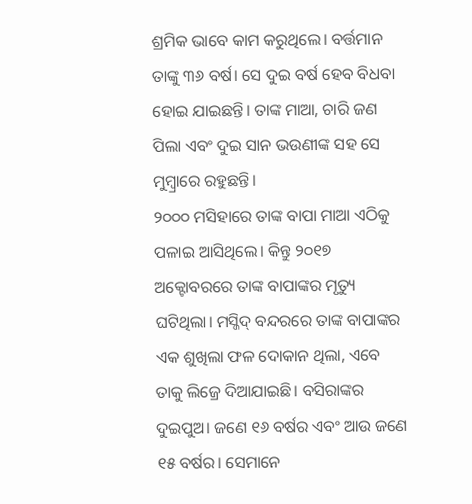ଶ୍ରମିକ ଭାବେ କାମ କରୁଥିଲେ। ବର୍ତ୍ତମାନ ତାଙ୍କୁ ୩୬ ବର୍ଷ। ସେ ଦୁଇ ବର୍ଷ ହେବ ବିଧବା ହୋଇ ଯାଇଛନ୍ତି। ତାଙ୍କ ମାଆ, ଚାରି ଜଣ ପିଲା ଏବଂ ଦୁଇ ସାନ ଭଉଣୀଙ୍କ ସହ ସେ ମୁମ୍ବ୍ରାରେ ରହୁଛନ୍ତି।
୨୦୦୦ ମସିହାରେ ତାଙ୍କ ବାପା ମାଆ ଏଠିକୁ ପଳାଇ ଆସିଥିଲେ। କିନ୍ତୁ ୨୦୧୭ ଅକ୍ଟୋବରରେ ତାଙ୍କ ବାପାଙ୍କର ମୃତ୍ୟୁ ଘଟିଥିଲା। ମସ୍ଜିଦ୍ ବନ୍ଦରରେ ତାଙ୍କ ବାପାଙ୍କର ଏକ ଶୁଖିଲା ଫଳ ଦୋକାନ ଥିଲା, ଏବେ ତାକୁ ଲିଜ୍ରେ ଦିଆଯାଇଛି। ବସିରାଙ୍କର ଦୁଇପୁଅ। ଜଣେ ୧୬ ବର୍ଷର ଏବଂ ଆଉ ଜଣେ ୧୫ ବର୍ଷର। ସେମାନେ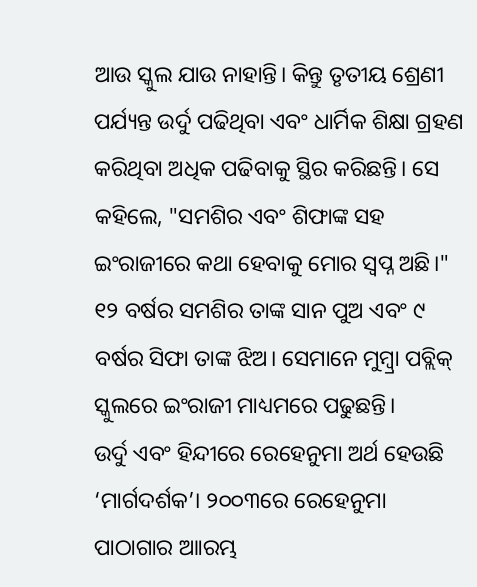ଆଉ ସ୍କୁଲ ଯାଉ ନାହାନ୍ତି। କିନ୍ତୁ ତୃତୀୟ ଶ୍ରେଣୀ ପର୍ଯ୍ୟନ୍ତ ଉର୍ଦୁ ପଢିଥିବା ଏବଂ ଧାର୍ମିକ ଶିକ୍ଷା ଗ୍ରହଣ କରିଥିବା ଅଧିକ ପଢିବାକୁ ସ୍ଥିର କରିଛନ୍ତି। ସେ କହିଲେ, "ସମଶିର ଏବଂ ଶିଫାଙ୍କ ସହ ଇଂରାଜୀରେ କଥା ହେବାକୁ ମୋର ସ୍ୱପ୍ନ ଅଛି।" ୧୨ ବର୍ଷର ସମଶିର ତାଙ୍କ ସାନ ପୁଅ ଏବଂ ୯ ବର୍ଷର ସିଫା ତାଙ୍କ ଝିଅ। ସେମାନେ ମୁମ୍ବ୍ରା ପବ୍ଲିକ୍ ସ୍କୁଲରେ ଇଂରାଜୀ ମାଧ୍ୟମରେ ପଢୁଛନ୍ତି।
ଉର୍ଦୁ ଏବଂ ହିନ୍ଦୀରେ ରେହେନୁମା ଅର୍ଥ ହେଉଛି ‘ମାର୍ଗଦର୍ଶକ’। ୨୦୦୩ରେ ରେହେନୁମା ପାଠାଗାର ଆାରମ୍ଭ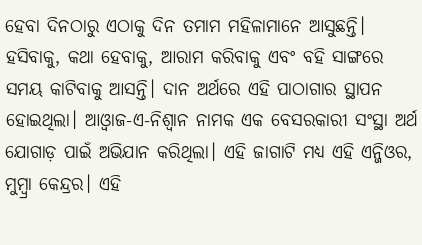ହେବା ଦିନଠାରୁ ଏଠାକୁ ଦିନ ତମାମ ମହିଳାମାନେ ଆସୁଛନ୍ତି। ହସିବାକୁ, କଥା ହେବାକୁ, ଆରାମ କରିବାକୁ ଏବଂ ବହି ସାଙ୍ଗରେ ସମୟ କାଟିବାକୁ ଆସନ୍ତି। ଦାନ ଅର୍ଥରେ ଏହି ପାଠାଗାର ସ୍ଥାପନ ହୋଇଥିଲା। ଆଓ୍ୱାଜ-ଏ-ନିଶ୍ୱାନ ନାମକ ଏକ ବେସରକାରୀ ସଂସ୍ଥା ଅର୍ଥ ଯୋଗାଡ଼ ପାଇଁ ଅଭିଯାନ କରିଥିଲା। ଏହି ଜାଗାଟି ମଧ୍ୟ ଏହି ଏନ୍ଜିଓର, ମୁମ୍ବ୍ରା କେନ୍ଦ୍ରର। ଏହି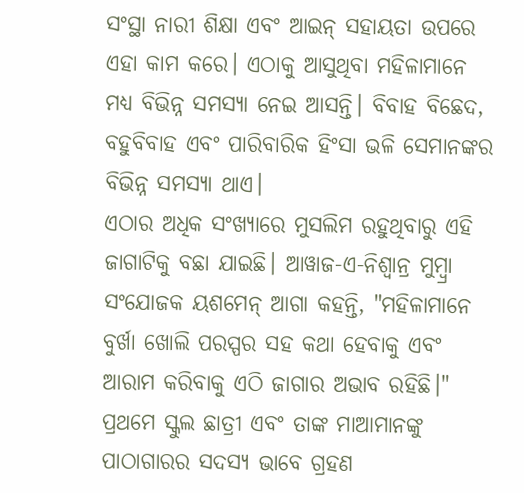ସଂସ୍ଥା ନାରୀ ଶିକ୍ଷା ଏବଂ ଆଇନ୍ ସହାୟତା ଉପରେ ଏହା କାମ କରେ। ଏଠାକୁ ଆସୁଥିବା ମହିଳାମାନେ ମଧ୍ୟ ବିଭିନ୍ନ ସମସ୍ୟା ନେଇ ଆସନ୍ତି। ବିବାହ ବିଛେଦ, ବହୁବିବାହ ଏବଂ ପାରିବାରିକ ହିଂସା ଭଳି ସେମାନଙ୍କର ବିଭିନ୍ନ ସମସ୍ୟା ଥାଏ।
ଏଠାର ଅଧିକ ସଂଖ୍ୟାରେ ମୁସଲିମ ରହୁଥିବାରୁ ଏହି ଜାଗାଟିକୁ ବଛା ଯାଇଛି। ଆୱାଜ-ଏ-ନିଶ୍ୱାନ୍ର ମୁମ୍ବ୍ରା ସଂଯୋଜକ ୟଶମେନ୍ ଆଗା କହନ୍ତି, "ମହିଳାମାନେ ବୁର୍ଖା ଖୋଲି ପରସ୍ପର ସହ କଥା ହେବାକୁ ଏବଂ ଆରାମ କରିବାକୁ ଏଠି ଜାଗାର ଅଭାବ ରହିଛି।" ପ୍ରଥମେ ସ୍କୁଲ ଛାତ୍ରୀ ଏବଂ ତାଙ୍କ ମାଆମାନଙ୍କୁ ପାଠାଗାରର ସଦସ୍ୟ ଭାବେ ଗ୍ରହଣ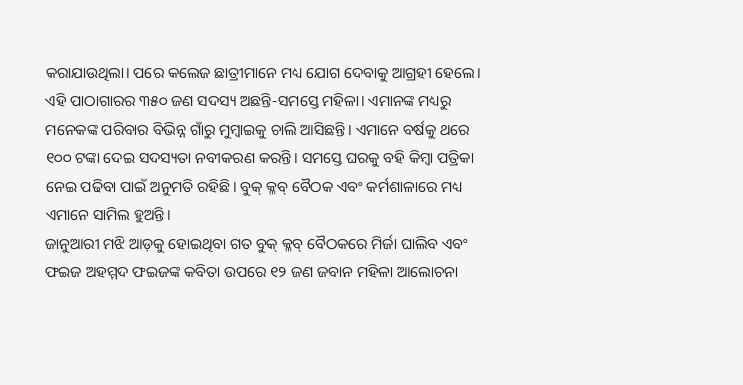କରାଯାଉଥିଲା। ପରେ କଲେଜ ଛାତ୍ରୀମାନେ ମଧ୍ୟ ଯୋଗ ଦେବାକୁ ଆଗ୍ରହୀ ହେଲେ।
ଏହି ପାଠାଗାରର ୩୫୦ ଜଣ ସଦସ୍ୟ ଅଛନ୍ତି-ସମସ୍ତେ ମହିଳା। ଏମାନଙ୍କ ମଧ୍ୟରୁ ମନେକଙ୍କ ପରିବାର ବିଭିନ୍ନ ଗାଁରୁ ମୁମ୍ବାଇକୁ ଚାଲି ଆସିଛନ୍ତି। ଏମାନେ ବର୍ଷକୁ ଥରେ ୧୦୦ ଟଙ୍କା ଦେଇ ସଦସ୍ୟତା ନବୀକରଣ କରନ୍ତି। ସମସ୍ତେ ଘରକୁ ବହି କିମ୍ବା ପତ୍ରିକା ନେଇ ପଢିବା ପାଇଁ ଅନୁମତି ରହିଛି। ବୁକ୍ କ୍ଳବ୍ ବୈଠକ ଏବଂ କର୍ମଶାଳାରେ ମଧ୍ୟ ଏମାନେ ସାମିଲ ହୁଅନ୍ତି।
ଜାନୁଆରୀ ମଝି ଆଡ଼କୁ ହୋଇଥିବା ଗତ ବୁକ୍ କ୍ଳବ୍ ବୈଠକରେ ମିର୍ଜା ଘାଲିବ ଏବଂ ଫଇଜ ଅହମ୍ମଦ ଫଇଜଙ୍କ କବିତା ଉପରେ ୧୨ ଜଣ ଜବାନ ମହିଳା ଆଲୋଚନା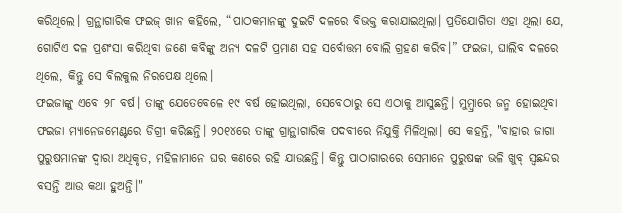କରିଥିଲେ। ଗ୍ରନ୍ଥାଗାରିକ ଫଇଜ୍ ଖାନ କହିଲେ, “ପାଠକମାନଙ୍କୁ ଦୁଇଟି ଦଳରେ ବିଭକ୍ତ କରାଯାଇଥିଲା। ପ୍ରତିଯୋଗିତା ଏହା ଥିଲା ଯେ, ଗୋଟିଏ ଦଳ ପ୍ରଶଂସା କରିଥିବା ଜଣେ କବିଙ୍କୁ ଅନ୍ୟ ଦଳଟି ପ୍ରମାଣ ସହ ସର୍ବୋତ୍ତମ ବୋଲି ଗ୍ରହଣ କରିବ।” ଫଇଜା, ଘାଲିବ ଦଳରେ ଥିଲେ, କିନ୍ତୁ ସେ ବିଲକୁଲ ନିରପେକ୍ଷ ଥିଲେ।
ଫଇଜାଙ୍କୁ ଏବେ ୨୮ ବର୍ଷ। ତାଙ୍କୁ ଯେତେବେଳେ ୧୯ ବର୍ଷ ହୋଇଥିଲା, ସେବେଠାରୁ ସେ ଏଠାକୁ ଆସୁଛନ୍ତି। ମୁମ୍ବ୍ରାରେ ଜନ୍ମ ହୋଇଥିବା ଫଇଜା ମ୍ୟାନେଜମେଣ୍ଟରେ ଡିଗ୍ରୀ କରିଛନ୍ତି। ୨୦୧୪ରେ ତାଙ୍କୁ ଗ୍ରାନ୍ଥାଗାରିକ ପଦବୀରେ ନିଯୁକ୍ତି ମିଳିଥିଲା। ସେ କହନ୍ତି, "ବାହାର ଜାଗା ପୁରୁଷମାନଙ୍କ ଦ୍ୱାରା ଅଧିକୃତ, ମହିଳାମାନେ ଘର କଣରେ ରହି ଯାଉଛନ୍ତି। କିନ୍ତୁ ପାଠାଗାରରେ ସେମାନେ ପୁରୁଷଙ୍କ ଭଳି ଖୁବ୍ ସ୍ୱଛନ୍ଦର ବସନ୍ତି ଆଉ କଥା ହୁଅନ୍ତି।"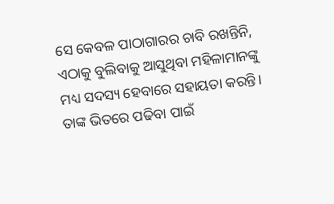ସେ କେବଳ ପାଠାଗାରର ଚାବି ରଖନ୍ତିନି, ଏଠାକୁ ବୁଲିବାକୁ ଆସୁଥିବା ମହିଳାମାନଙ୍କୁ ମଧ୍ୟ ସଦସ୍ୟ ହେବାରେ ସହାୟତା କରନ୍ତି। ତାଙ୍କ ଭିତରେ ପଢିବା ପାଇଁ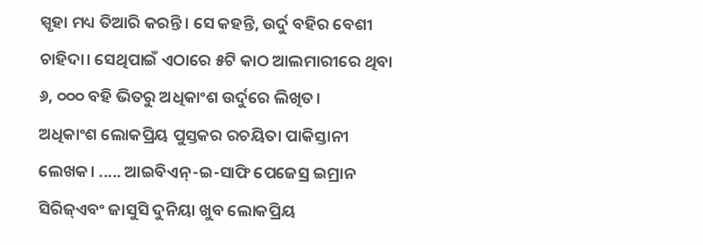ସ୍ପୃହା ମଧ୍ୟ ତିଆରି କରନ୍ତି। ସେ କହନ୍ତି, ଉର୍ଦୁ ବହିର ବେଶୀ ଚାହିଦା। ସେଥିପାଇଁ ଏଠାରେ ୫ଟି କାଠ ଆଲମାରୀରେ ଥିବା ୬, ୦୦୦ ବହି ଭିତରୁ ଅଧିକାଂଶ ଉର୍ଦୁରେ ଲିଖିତ।
ଅଧିକାଂଶ ଲୋକପ୍ରିୟ ପୁସ୍ତକର ରଚୟିତା ପାକିସ୍ତାନୀ ଲେଖକ। ..... ଆଇବିଏନ୍-ଇ-ସାଫି ପେଜେସ୍ର ଇମ୍ରାନ ସିରିଜ୍ଏବଂ ଜାସୁସି ଦୁନିୟା ଖୁବ ଲୋକପ୍ରିୟ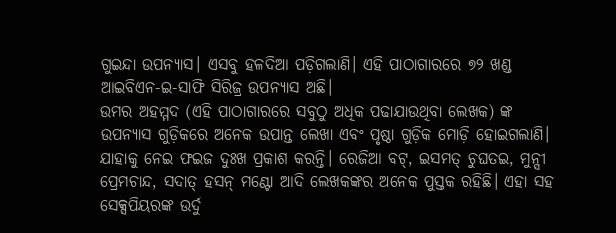ଗୁଇନ୍ଦା ଉପନ୍ୟାସ। ଏସବୁ ହଳଦିଆ ପଡ଼ିଗଲାଣି। ଏହି ପାଠାଗାରରେ ୭୨ ଖଣ୍ଡ ଆଇବିଏନ-ଇ-ସାଫି ସିରିଜ୍ର ଉପନ୍ୟାସ ଅଛି।
ଉମର ଅହମ୍ମଦ (ଏହି ପାଠାଗାରରେ ସବୁଠୁ ଅଧିକ ପଢାଯାଉଥିବା ଲେଖକ) ଙ୍କ ଉପନ୍ୟାସ ଗୁଡ଼ିକରେ ଅନେକ ଉପାନ୍ତ ଲେଖା ଏବଂ ପୃଷ୍ଠା ଗୁଡ଼ିକ ମୋଡ଼ି ହୋଇଗଲାଣି। ଯାହାକୁ ନେଇ ଫଇଜ ଦୁଃଖ ପ୍ରକାଶ କରନ୍ତି। ରେଜିଆ ବଟ୍, ଇସମତ୍ ଚୁଘତଇ, ମୁନ୍ସୀ ପ୍ରେମଚାନ୍ଦ, ସଦାତ୍ ହସନ୍ ମଣ୍ଟୋ ଆଦି ଲେଖକଙ୍କର ଅନେକ ପୁସ୍ତକ ରହିଛି। ଏହା ସହ ସେକ୍ସପିୟରଙ୍କ ଉର୍ଦୁ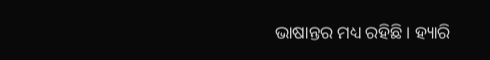ଭାଷାନ୍ତର ମଧ୍ୟ ରହିଛି। ହ୍ୟାରି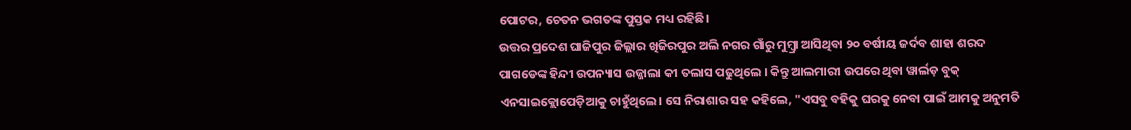ପୋଟର, ଚେତନ ଭଗତଙ୍କ ପୁସ୍ତକ ମଧ୍ୟ ରହିଛି।
ଉତ୍ତର ପ୍ରଦେଶ ଘାଜିପୁର ଜିଲ୍ଲାର ଖିଜିରପୁର ଅଲି ନଗର ଗାଁରୁ ମୁମ୍ବ୍ରା ଆସିଥିବା ୨୦ ବର୍ଷୀୟ ଜର୍ଦବ ଶାହା ଶରଦ ପାଗଡେଙ୍କ ହିନ୍ଦୀ ଉପନ୍ୟାସ ଉଜ୍ଜାଲା କୀ ତଲାସ ପଢୁଥିଲେ । କିନ୍ତୁ ଆଲମାରୀ ଉପରେ ଥିବା ୱାର୍ଲଡ଼ ବୁକ୍ ଏନସାଇକ୍ଲୋପେଡ଼ିଆକୁ ଚାହୁଁଥିଲେ। ସେ ନିରାଶାର ସହ କହିଲେ, "ଏସବୁ ବହିକୁ ଘରକୁ ନେବା ପାଇଁ ଆମକୁ ଅନୁମତି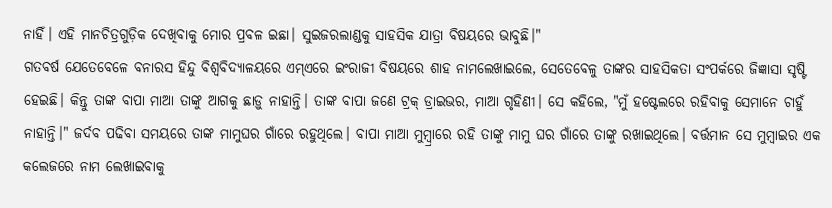ନାହିଁ। ଏହି ମାନଚିତ୍ରଗୁଡ଼ିକ ଦେଖିବାକୁ ମୋର ପ୍ରବଳ ଇଛା। ସୁଇଜରଲାଣ୍ଡକୁ ସାହସିକ ଯାତ୍ରା ବିଷୟରେ ଭାବୁଛି।"
ଗତବର୍ଷ ଯେତେବେଳେ ବନାରସ ହିନ୍ଦୁ ବିଶ୍ୱବିଦ୍ୟାଳୟରେ ଏମ୍ଏରେ ଇଂରାଜୀ ବିଷୟରେ ଶାହ ନାମଲେଖାଇଲେ, ସେତେବେଳୁ ତାଙ୍କର ସାହସିକତା ସଂପର୍କରେ ଜିଜ୍ଞାସା ସୃଷ୍ଟି ହେଇଛି। କିନ୍ତୁ ତାଙ୍କ ବାପା ମାଆ ତାଙ୍କୁ ଆଗକୁ ଛାଡ଼ୁ ନାହାନ୍ତି। ତାଙ୍କ ବାପା ଜଣେ ଟ୍ରକ୍ ଡ୍ରାଇଭର, ମାଆ ଗୃହିଣୀ। ସେ କହିଲେ, "ମୁଁ ହଷ୍ଟେଲରେ ରହିବାକୁ ସେମାନେ ଚାହୁଁ ନାହାନ୍ତି।" ଜର୍ଦବ ପଢିବା ସମୟରେ ତାଙ୍କ ମାମୁଘର ଗାଁରେ ରହୁଥିଲେ। ବାପା ମାଆ ମୁମ୍ବ୍ରାରେ ରହି ତାଙ୍କୁ ମାମୁ ଘର ଗାଁରେ ତାଙ୍କୁ ରଖାଇଥିଲେ। ବର୍ତ୍ତମାନ ସେ ମୁମ୍ବାଇର ଏକ କଲେଜରେ ନାମ ଲେଖାଇବାକୁ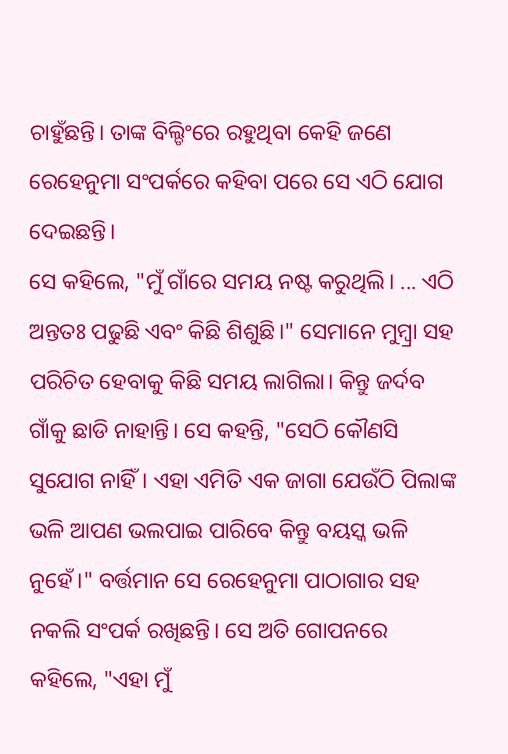ଚାହୁଁଛନ୍ତି। ତାଙ୍କ ବିଲ୍ଡିଂରେ ରହୁଥିବା କେହି ଜଣେ ରେହେନୁମା ସଂପର୍କରେ କହିବା ପରେ ସେ ଏଠି ଯୋଗ ଦେଇଛନ୍ତି।
ସେ କହିଲେ, "ମୁଁ ଗାଁରେ ସମୟ ନଷ୍ଟ କରୁଥିଲି। ... ଏଠି ଅନ୍ତତଃ ପଢୁଛି ଏବଂ କିଛି ଶିଶୁଛି।" ସେମାନେ ମୁମ୍ବ୍ରା ସହ ପରିଚିତ ହେବାକୁ କିଛି ସମୟ ଲାଗିଲା। କିନ୍ତୁ ଜର୍ଦବ ଗାଁକୁ ଛାଡି ନାହାନ୍ତି। ସେ କହନ୍ତି, "ସେଠି କୌଣସି ସୁଯୋଗ ନାହିଁ। ଏହା ଏମିତି ଏକ ଜାଗା ଯେଉଁଠି ପିଲାଙ୍କ ଭଳି ଆପଣ ଭଲପାଇ ପାରିବେ କିନ୍ତୁ ବୟସ୍କ ଭଳି ନୁହେଁ।" ବର୍ତ୍ତମାନ ସେ ରେହେନୁମା ପାଠାଗାର ସହ ନକଲି ସଂପର୍କ ରଖିଛନ୍ତି। ସେ ଅତି ଗୋପନରେ କହିଲେ, "ଏହା ମୁଁ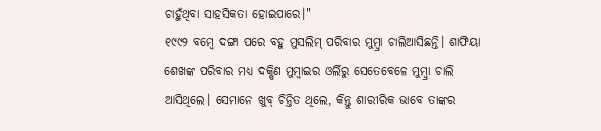ଚାହୁଁଥିବା ସାହସିକତା ହୋଇପାରେ।"
୧୯୯୨ ବମ୍ବେ ଦଙ୍ଗା ପରେ ବହୁ ମୁସଲିମ୍ ପରିବାର ମୁମ୍ବ୍ରା ଚାଲିଆସିଛନ୍ତି। ଶାଫିୟା ଶେଖଙ୍କ ପରିବାର ମଧ୍ୟ ଦକ୍ଷିଣ ମୁମ୍ବାଇର ଓର୍ଲିରୁ ସେତେବେଳେ ମୁମ୍ବ୍ରା ଚାଲି ଆସିଥିଲେ। ସେମାନେ ଖୁବ୍ ଚିନ୍ତିତ ଥିଲେ, କିନ୍ତୁ ଶାରୀରିକ ଭାବେ ତାଙ୍କର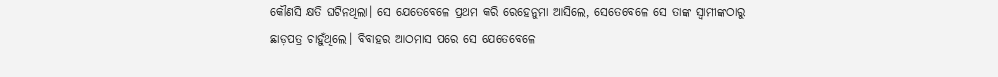କୌଣସି କ୍ଷତି ଘଟିନଥିଲା। ସେ ଯେତେବେଳେ ପ୍ରଥମ କରି ରେହେନୁମା ଆସିଲେ, ସେତେବେଳେ ସେ ତାଙ୍କ ସ୍ୱାମୀଙ୍କଠାରୁ ଛାଡ଼ପତ୍ର ଚାହୁଁଥିଲେ। ବିବାହର ଆଠମାସ ପରେ ସେ ଯେତେବେଳେ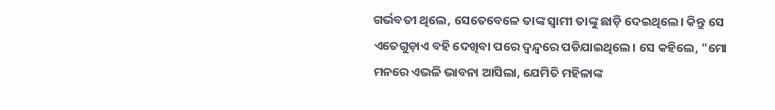ଗର୍ଭବତୀ ଥିଲେ, ସେତେବେଳେ ତାଙ୍କ ସ୍ୱାମୀ ତାଙ୍କୁ ଛାଡ଼ି ଦେଇଥିଲେ। କିନ୍ତୁ ସେ ଏତେଗୁଡ଼ାଏ ବହି ଦେଖିବା ପରେ ଦ୍ୱନ୍ଦ୍ୱରେ ପଡିଯାଇଥିଲେ। ସେ କହିଲେ, "ମୋ ମନରେ ଏଭଳି ଭାବନା ଆସିଲା, ଯେମିତି ମହିଳାଙ୍କ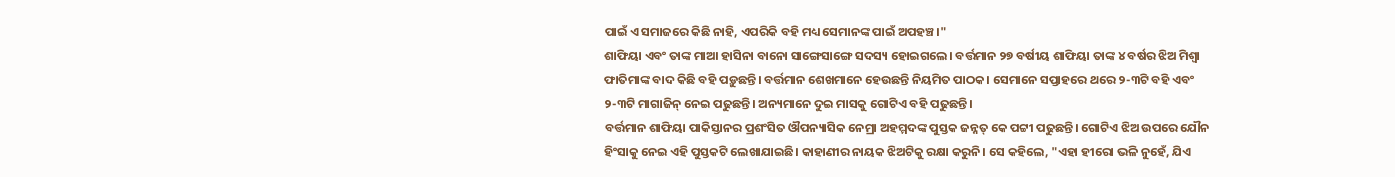ପାଇଁ ଏ ସମାଜରେ କିଛି ନାହି, ଏପରିକି ବହି ମଧ୍ୟ ସେମାନଙ୍କ ପାଇଁ ଅପହଞ୍ଚ।"
ଶାଫିୟା ଏବଂ ତାଙ୍କ ମାଆ ହାସିନା ବାନୋ ସାଙ୍ଗେସାଙ୍ଗେ ସଦସ୍ୟ ହୋଇଗଲେ। ବର୍ତ୍ତମାନ ୨୭ ବର୍ଷୀୟ ଶାଫିୟା ତାଙ୍କ ୪ ବର୍ଷର ଝିଅ ମିଶ୍ବା ଫାତିମାଙ୍କ ବାଦ କିଛି ବହି ପଡ଼ୁଛନ୍ତି। ବର୍ତ୍ତମାନ ଶେଖମାନେ ହେଉଛନ୍ତି ନିୟମିତ ପାଠକ। ସେମାନେ ସପ୍ତାହରେ ଥରେ ୨-୩ଟି ବହି ଏବଂ ୨-୩ଟି ମାଗାଜିନ୍ ନେଇ ପଢୁଛନ୍ତି। ଅନ୍ୟମାନେ ଦୁଇ ମାସକୁ ଗୋଟିଏ ବହି ପଢୁଛନ୍ତି।
ବର୍ତ୍ତମାନ ଶାଫିୟା ପାକିସ୍ତାନର ପ୍ରଶଂସିତ ଔପନ୍ୟାସିକ ନେମ୍ରା ଅହମ୍ମଦଙ୍କ ପୁସ୍ତକ ଜନ୍ନତ୍ କେ ପଟ୍ଟୀ ପଢୁଛନ୍ତି। ଗୋଟିଏ ଝିଅ ଉପରେ ଯୌନ ହିଂସାକୁ ନେଇ ଏହି ପୁସ୍ତକଟି ଲେଖାଯାଇଛି। କାହାଣୀର ନାୟକ ଝିଅଟିକୁ ରକ୍ଷା କରୁନି। ସେ କହିଲେ, "ଏହା ହୀରୋ ଭଳି ନୁହେଁ, ଯିଏ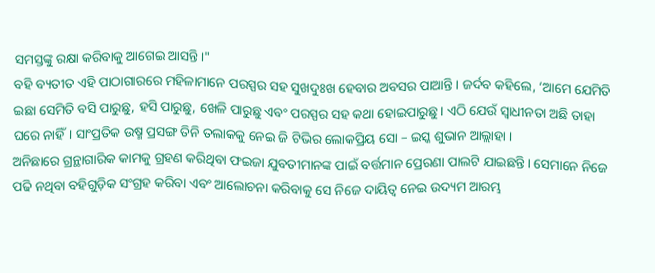ସମସ୍ତଙ୍କୁ ରକ୍ଷା କରିବାକୁ ଆଗେଇ ଆସନ୍ତି।"
ବହି ବ୍ୟତୀତ ଏହି ପାଠାଗାରରେ ମହିଳାମାନେ ପରସ୍ପର ସହ ସୁଖଦୁଃଖ ହେବାର ଅବସର ପାଆନ୍ତି। ଜର୍ଦବ କହିଲେ, ‘ଆମେ ଯେମିତି ଇଛା ସେମିତି ବସି ପାରୁଛୁ, ହସି ପାରୁଛୁ, ଖେଳି ପାରୁଛୁ ଏବଂ ପରସ୍ପର ସହ କଥା ହୋଇପାରୁଛୁ। ଏଠି ଯେଉଁ ସ୍ୱାଧୀନତା ଅଛି ତାହା ଘରେ ନାହିଁ। ସାଂପ୍ରତିକ ଉଷ୍ମ ପ୍ରସଙ୍ଗ ତିନି ତଲାକକୁ ନେଇ ଜି ଟିଭିର ଲୋକପ୍ରିୟ ସୋ – ଇସ୍କ ଶୁଭାନ ଆଲ୍ଲାହା ।
ଅନିଛାରେ ଗ୍ରନ୍ଥାଗାରିକ କାମକୁ ଗ୍ରହଣ କରିଥିବା ଫଇଜା ଯୁବତୀମାନଙ୍କ ପାଇଁ ବର୍ତ୍ତମାନ ପ୍ରେରଣା ପାଲଟି ଯାଇଛନ୍ତି। ସେମାନେ ନିଜେ ପଢି ନଥିବା ବହିଗୁଡ଼ିକ ସଂଗ୍ରହ କରିବା ଏବଂ ଆଲୋଚନା କରିବାକୁ ସେ ନିଜେ ଦାୟିତ୍ୱ ନେଇ ଉଦ୍ୟମ ଆରମ୍ଭ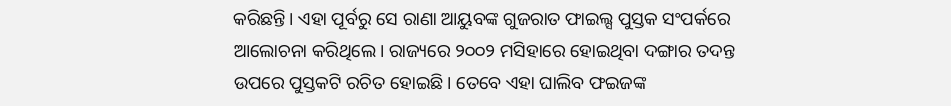କରିଛନ୍ତି। ଏହା ପୂର୍ବରୁ ସେ ରାଣା ଆୟୁବଙ୍କ ଗୁଜରାତ ଫାଇଲ୍ସ ପୁସ୍ତକ ସଂପର୍କରେ ଆଲୋଚନା କରିଥିଲେ। ରାଜ୍ୟରେ ୨୦୦୨ ମସିହାରେ ହୋଇଥିବା ଦଙ୍ଗାର ତଦନ୍ତ ଉପରେ ପୁସ୍ତକଟି ରଚିତ ହୋଇଛି। ତେବେ ଏହା ଘାଲିବ ଫଇଜଙ୍କ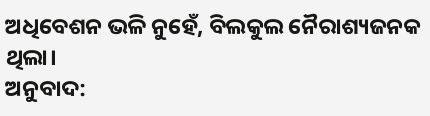ଅଧିବେଶନ ଭଳି ନୁହେଁ, ବିଲକୁଲ ନୈରାଶ୍ୟଜନକ ଥିଲା।
ଅନୁବାଦ: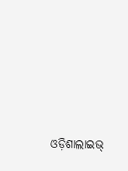ଓଡ଼ିଶାଲାଇଭ୍